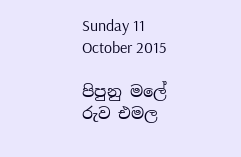Sunday 11 October 2015

පිපුනු මලේ රුව එමල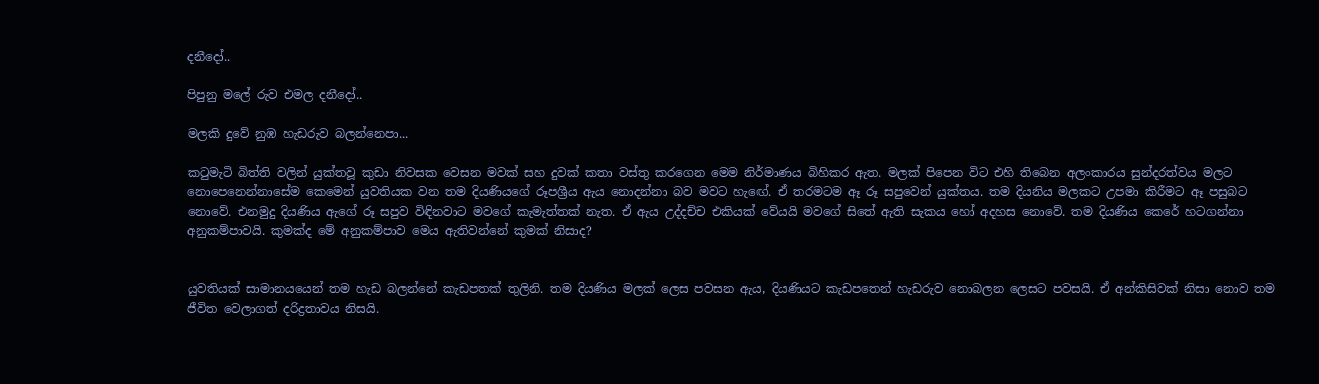දනීදෝ..

පිපුනු මලේ රුව එමල දනීදෝ..

මලකි දුවේ නුඹ හැඩරුව බලන්නෙපා...

කටුමැටි බිත්ති වලින් යුක්තවූ කුඩා නිවසක වෙසන මවක් සහ දුවක් කතා වස්තු කරගෙන මෙම නිර්මාණය බිහිකර ඇත. මලක් පිපෙන විට එහි තිබෙන අලංකාරය සුන්දරත්වය මලට නොපෙනෙන්නාසේම කෙමෙන් යුවතියක වන තම දියණියගේ රූපශ්‍රීය ඇය නොදන්නා බව මවට හැඟේ. ඒ තරමටම ඈ රූ සපුවෙන් යුක්තය. තම දියනිය මලකට උපමා කිරීමට ඈ පසුබට නොවේ. එනමුදු දියණිය ඇගේ රූ සපුව විඳිනවාට මවගේ කැමැත්තක් නැත. ඒ ඇය උද්දච්ච එකියක් වේයයි මවගේ සිතේ ඇති සැකය හෝ අදහස නොවේ. තම දියණිය කෙරේ හටගන්නා අනුකම්පාවයි. කුමක්ද මේ අනුකම්පාව මෙය ඇතිවන්නේ කුමක් නිසාද?


යුවතියක් සාමානයයෙන් තම හැඩ බලන්නේ කැඩපතක් තුලිනි. තම දියණිය මලක් ලෙස පවසන ඇය, දියණියට කැඩපතෙන් හැඩරුව නොබලන ලෙසට පවසයි. ඒ අන්කිසිවක් නිසා නොව තම ජීවිත වෙලාගත් දරිද්‍රතාවය නිසයි.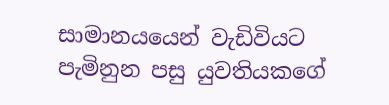සාමානයයෙන් වැඩිවියට පැමිනුන පසු යුවතියකගේ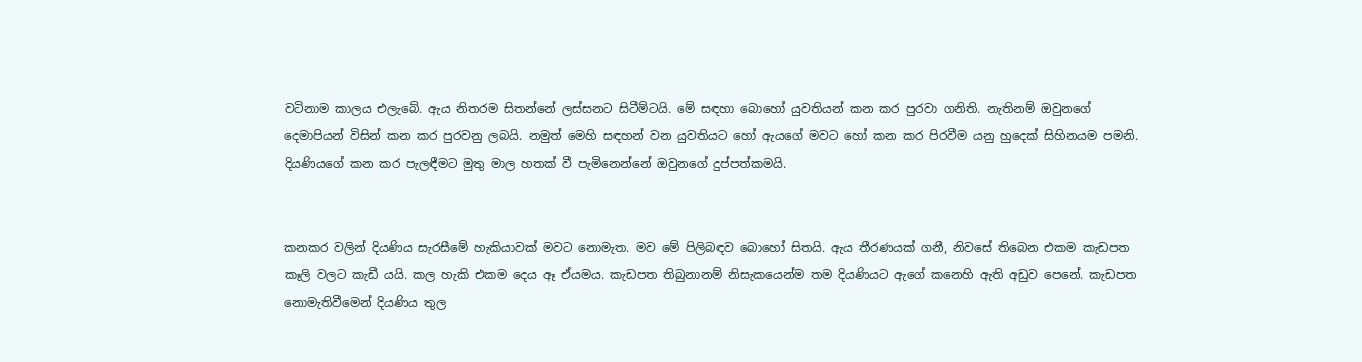වටිනාම කාලය එලැබේ. ඇය නිතරම සිතන්නේ ලස්සනට සිටීම්ටයි. මේ සඳහා බොහෝ යුවතියන් කන කර පුරවා ගනිති. නැතිනම් ඔවුනගේ දෙමාපියන් විසින් කන කර පුරවනු ලබයි. නමුත් මෙහි සඳහන් වන යුවතියට හෝ ඇයගේ මවට හෝ කන කර පිරවීම යනු හුදෙක් සිහිනයම පමනි. දියණියගේ කන කර පැලඳීමට මුතු මාල හතක් වී පැමිනෙන්නේ ඔවුනගේ දුප්පත්කමයි.


කනකර වලින් දියණිය සැරසීමේ හැකියාවක් මවට නොමැත. මව මේ පිලිබඳව බොහෝ සිතයි. ඇය තීරණයක් ගනී, නිවසේ තිබෙන එකම කැඩපත කෑලි වලට කැඩී යයි. කල හැකි එකම දෙය ඈ ඒයමය. කැඩපත තිබුනානම් නිසැකයෙන්ම තම දියණියට ඇගේ කනෙහි ඇති අඩුව පෙනේ. කැඩපත නොමැතිවීමෙන් දියණිය තුල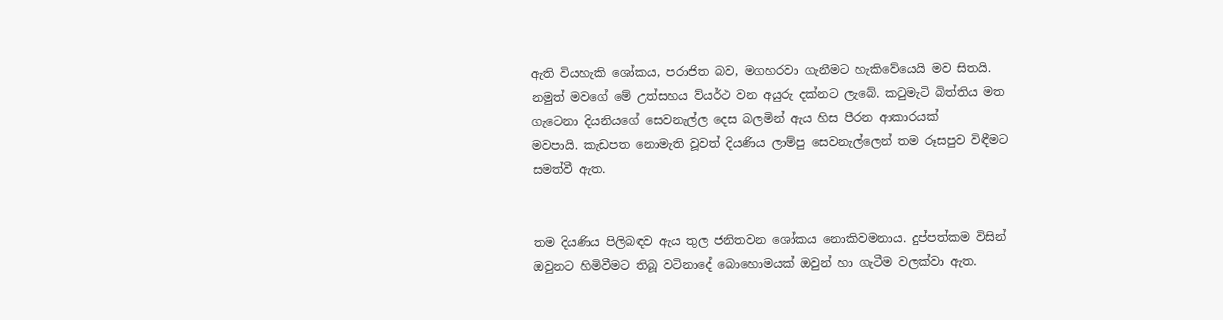ඇති වියහැකි ශෝකය, පරාජිත බව, මගහරවා ගැනීමට හැකිවේයෙයි මව සිතයි.
නමුත් මවගේ මේ උත්සහය ව්යර්ථ වන අයුරු දක්නට ලැබේ. කටුමැටි බිත්තිය මත ගැටෙනා දියනියගේ සෙවනැල්ල දෙස බලමින් ඇය හිස පීරන ආකාරයක්
මවපායි. කැඩපත නොමැති වූවත් දියණිය ලාම්පු සෙවනැල්ලෙන් තම රූසපුව විඳීමට සමත්වී ඇත.


තම දියණිය පිලිබඳව ඇය තුල ජනිතවන ශෝකය නොකිවමනාය. දුප්පත්කම විසින් ඔවුනට හිමිවීමට තිබූ වටිනාදේ බොහොමයක් ඔවුන් හා ගැටීම වලක්වා ඇත.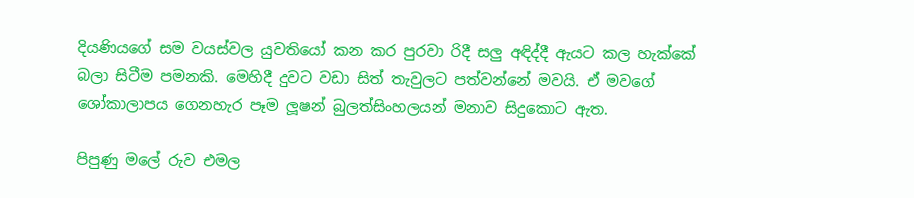දියණියගේ සම වයස්වල යුවතියෝ කන කර පුරවා රිදී සලු අඳිද්දී ඇයට කල හැක්කේ බලා සිටීම පමනකි. මෙහිදී දුවට වඩා සිත් තැවුලට පත්වන්නේ මවයි. ඒ මවගේ ශෝකාලාපය ගෙනහැර පෑම ලූෂන් බුලත්සිංහලයන් මනාව සිදුකොට ඇත.

පිපුණු මලේ රුව එමල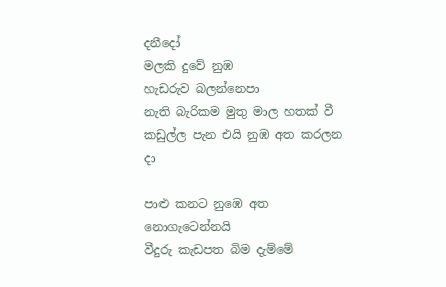දනීදෝ
මලකි දුවේ නුඹ
හැඩරුව බලන්නෙපා
නැති බැරිකම මුතු මාල හතක් වී
කඩුල්ල පැන එයි නුඹ අත කරලන දා

පාළු කනට නුඹෙ අත නොගැටෙන්නයි
වීදුරු කැඩපත බිම දැම්මේ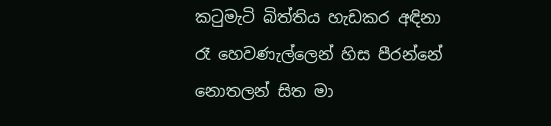කටුමැටි බිත්තිය හැඩකර අඳිනා
රෑ හෙවණැල්ලෙන් හිස පීරන්නේ
නොතලන් සිත මා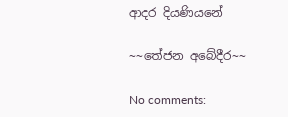ආදර දියණියනේ

~~තේජන අබේදීර~~

No comments: